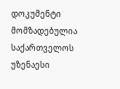დოკუმენტი მომზადებულია საქართველოს უზენაესი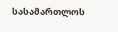სასამართლოს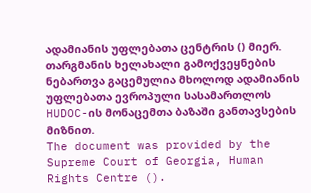ადამიანის უფლებათა ცენტრის () მიერ. თარგმანის ხელახალი გამოქვეყნების ნებართვა გაცემულია მხოლოდ ადამიანის უფლებათა ევროპული სასამართლოს HUDOC-ის მონაცემთა ბაზაში განთავსების მიზნით.
The document was provided by the Supreme Court of Georgia, Human Rights Centre ().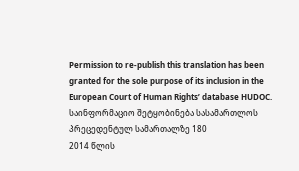Permission to re-publish this translation has been granted for the sole purpose of its inclusion in the European Court of Human Rights’ database HUDOC.
საინფორმაციო შეტყობინება სასამართლოს პრეცედენტულ სამართალზე 180
2014 წლის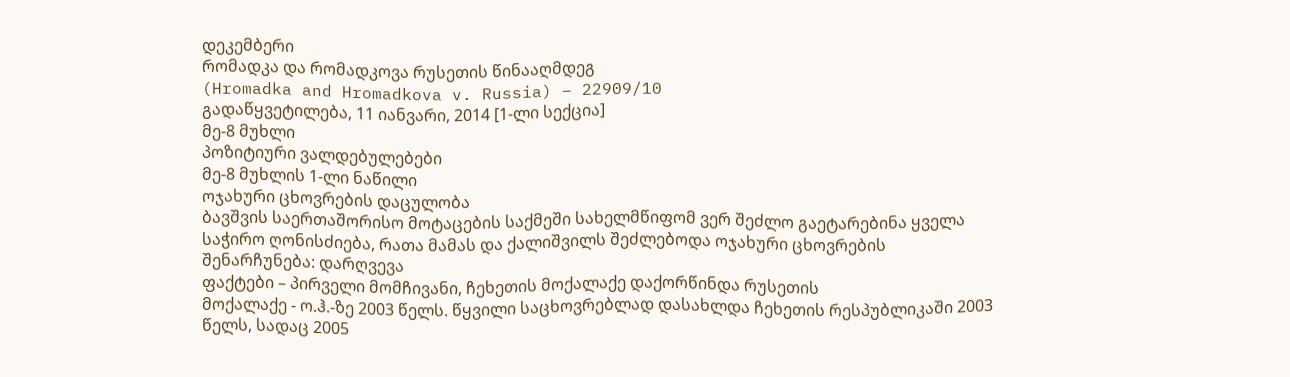დეკემბერი
რომადკა და რომადკოვა რუსეთის წინააღმდეგ
(Hromadka and Hromadkova v. Russia) – 22909/10
გადაწყვეტილება, 11 იანვარი, 2014 [1-ლი სექცია]
მე-8 მუხლი
პოზიტიური ვალდებულებები
მე-8 მუხლის 1-ლი ნაწილი
ოჯახური ცხოვრების დაცულობა
ბავშვის საერთაშორისო მოტაცების საქმეში სახელმწიფომ ვერ შეძლო გაეტარებინა ყველა საჭირო ღონისძიება, რათა მამას და ქალიშვილს შეძლებოდა ოჯახური ცხოვრების შენარჩუნება: დარღვევა
ფაქტები – პირველი მომჩივანი, ჩეხეთის მოქალაქე დაქორწინდა რუსეთის
მოქალაქე - ო.ჰ.-ზე 2003 წელს. წყვილი საცხოვრებლად დასახლდა ჩეხეთის რესპუბლიკაში 2003 წელს, სადაც 2005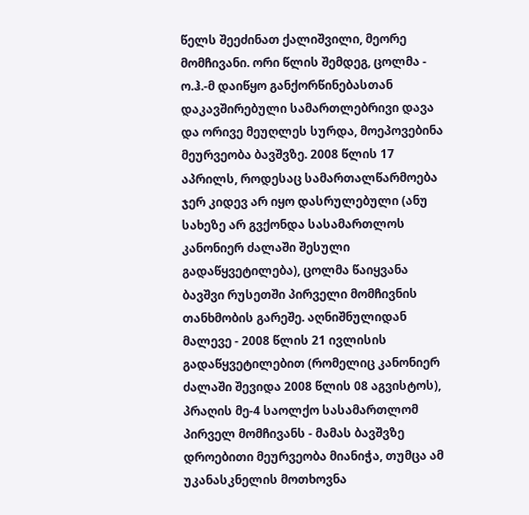წელს შეეძინათ ქალიშვილი, მეორე მომჩივანი. ორი წლის შემდეგ, ცოლმა - ო.ჰ.-მ დაიწყო განქორწინებასთან დაკავშირებული სამართლებრივი დავა და ორივე მეუღლეს სურდა, მოეპოვებინა მეურვეობა ბავშვზე. 2008 წლის 17 აპრილს, როდესაც სამართალწარმოება ჯერ კიდევ არ იყო დასრულებული (ანუ სახეზე არ გვქონდა სასამართლოს კანონიერ ძალაში შესული გადაწყვეტილება), ცოლმა წაიყვანა ბავშვი რუსეთში პირველი მომჩივნის თანხმობის გარეშე. აღნიშნულიდან მალევე - 2008 წლის 21 ივლისის გადაწყვეტილებით (რომელიც კანონიერ ძალაში შევიდა 2008 წლის 08 აგვისტოს), პრაღის მე-4 საოლქო სასამართლომ პირველ მომჩივანს - მამას ბავშვზე დროებითი მეურვეობა მიანიჭა, თუმცა ამ უკანასკნელის მოთხოვნა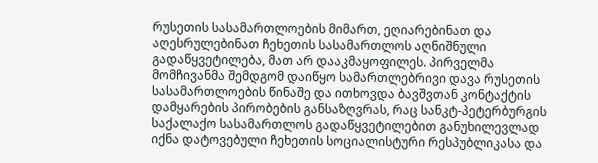რუსეთის სასამართლოების მიმართ, ეღიარებინათ და აღესრულებინათ ჩეხეთის სასამართლოს აღნიშნული გადაწყვეტილება, მათ არ დააკმაყოფილეს. პირველმა მომჩივანმა შემდგომ დაიწყო სამართლებრივი დავა რუსეთის სასამართლოების წინაშე და ითხოვდა ბავშვთან კონტაქტის დამყარების პირობების განსაზღვრას, რაც სანკტ-პეტერბურგის საქალაქო სასამართლოს გადაწყვეტილებით განუხილევლად იქნა დატოვებული ჩეხეთის სოციალისტური რესპუბლიკასა და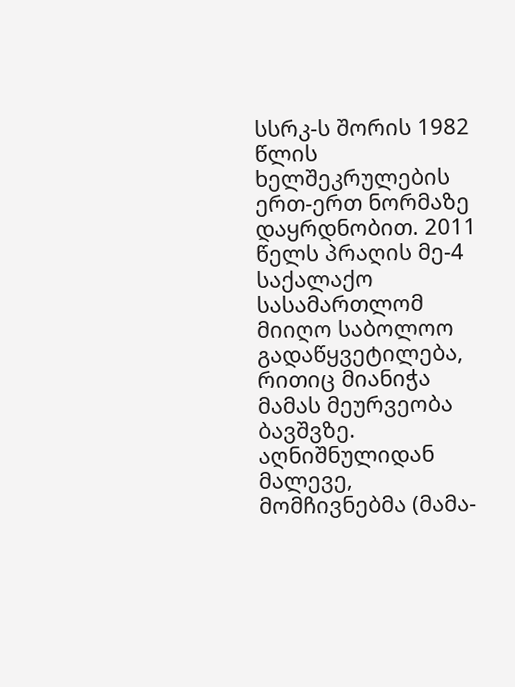სსრკ-ს შორის 1982 წლის ხელშეკრულების ერთ-ერთ ნორმაზე დაყრდნობით. 2011 წელს პრაღის მე-4 საქალაქო სასამართლომ მიიღო საბოლოო გადაწყვეტილება, რითიც მიანიჭა მამას მეურვეობა ბავშვზე. აღნიშნულიდან მალევე, მომჩივნებმა (მამა-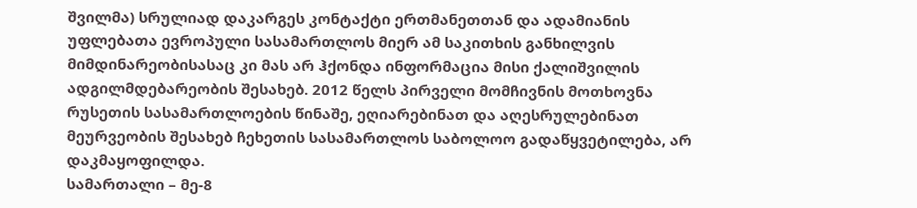შვილმა) სრულიად დაკარგეს კონტაქტი ერთმანეთთან და ადამიანის უფლებათა ევროპული სასამართლოს მიერ ამ საკითხის განხილვის მიმდინარეობისასაც კი მას არ ჰქონდა ინფორმაცია მისი ქალიშვილის ადგილმდებარეობის შესახებ. 2012 წელს პირველი მომჩივნის მოთხოვნა რუსეთის სასამართლოების წინაშე, ეღიარებინათ და აღესრულებინათ მეურვეობის შესახებ ჩეხეთის სასამართლოს საბოლოო გადაწყვეტილება, არ დაკმაყოფილდა.
სამართალი – მე-8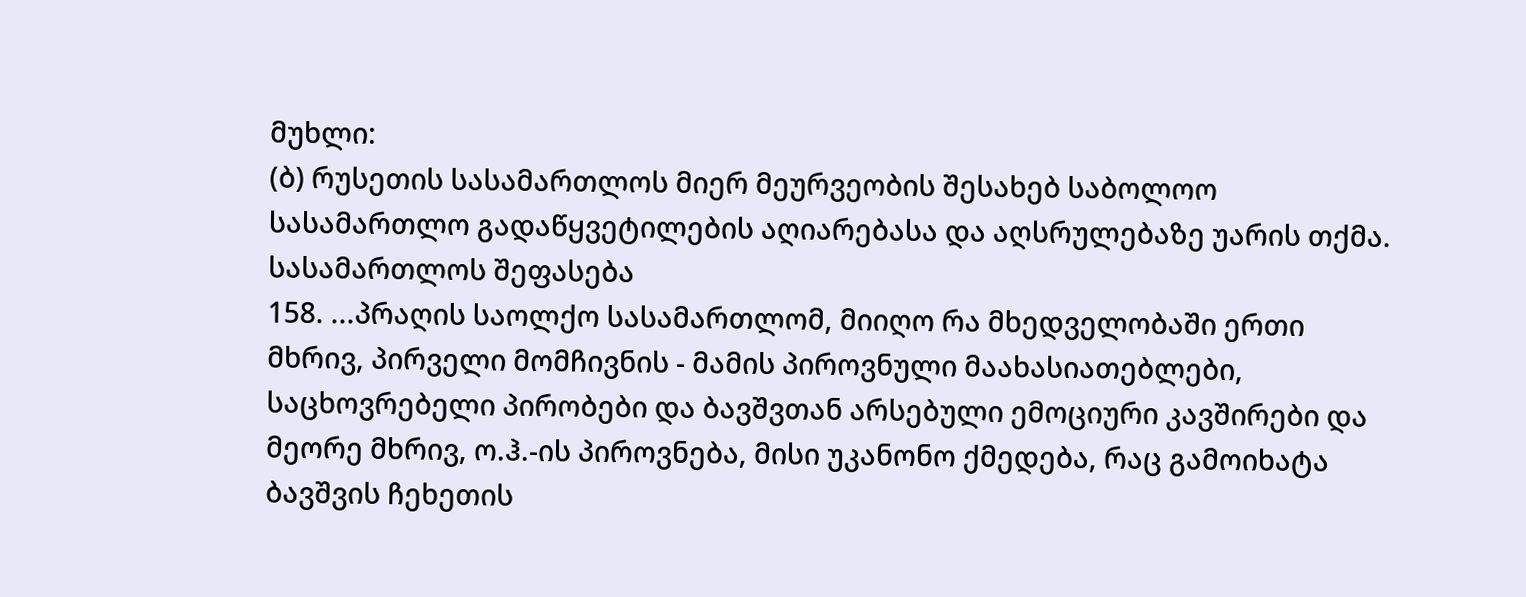მუხლი:
(ბ) რუსეთის სასამართლოს მიერ მეურვეობის შესახებ საბოლოო სასამართლო გადაწყვეტილების აღიარებასა და აღსრულებაზე უარის თქმა.
სასამართლოს შეფასება
158. ...პრაღის საოლქო სასამართლომ, მიიღო რა მხედველობაში ერთი მხრივ, პირველი მომჩივნის - მამის პიროვნული მაახასიათებლები, საცხოვრებელი პირობები და ბავშვთან არსებული ემოციური კავშირები და მეორე მხრივ, ო.ჰ.-ის პიროვნება, მისი უკანონო ქმედება, რაც გამოიხატა ბავშვის ჩეხეთის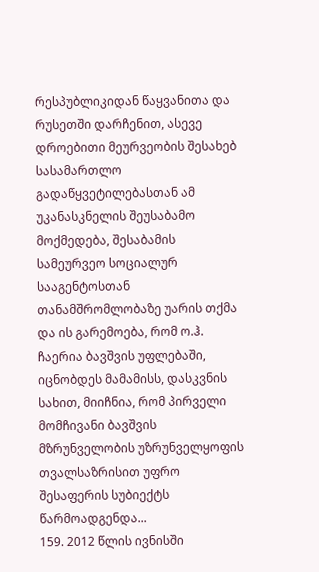რესპუბლიკიდან წაყვანითა და რუსეთში დარჩენით, ასევე დროებითი მეურვეობის შესახებ სასამართლო გადაწყვეტილებასთან ამ უკანასკნელის შეუსაბამო მოქმედება, შესაბამის სამეურვეო სოციალურ სააგენტოსთან თანამშრომლობაზე უარის თქმა და ის გარემოება, რომ ო.ჰ. ჩაერია ბავშვის უფლებაში, იცნობდეს მამამისს, დასკვნის სახით, მიიჩნია, რომ პირველი მომჩივანი ბავშვის მზრუნველობის უზრუნველყოფის თვალსაზრისით უფრო შესაფერის სუბიექტს წარმოადგენდა...
159. 2012 წლის ივნისში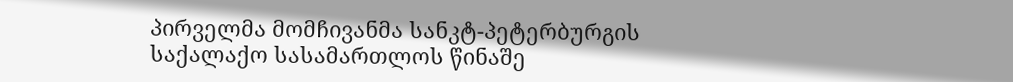პირველმა მომჩივანმა სანკტ-პეტერბურგის საქალაქო სასამართლოს წინაშე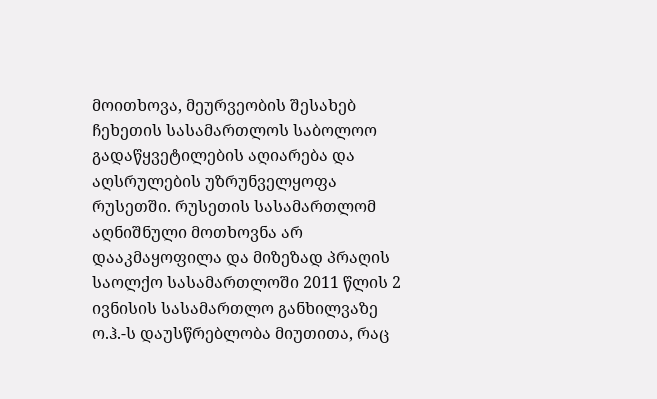მოითხოვა, მეურვეობის შესახებ ჩეხეთის სასამართლოს საბოლოო გადაწყვეტილების აღიარება და აღსრულების უზრუნველყოფა რუსეთში. რუსეთის სასამართლომ აღნიშნული მოთხოვნა არ დააკმაყოფილა და მიზეზად პრაღის საოლქო სასამართლოში 2011 წლის 2 ივნისის სასამართლო განხილვაზე ო.ჰ.-ს დაუსწრებლობა მიუთითა, რაც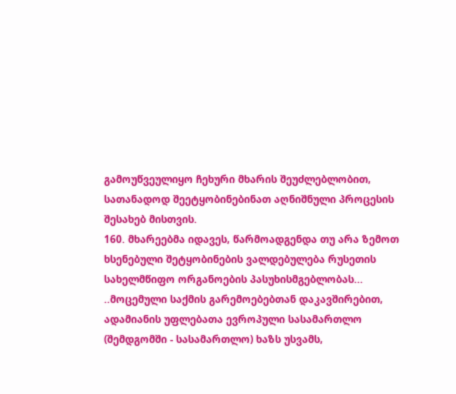გამოუწვეულიყო ჩეხური მხარის შეუძლებლობით, სათანადოდ შეეტყობინებინათ აღნიშნული პროცესის შესახებ მისთვის.
160. მხარეებმა იდავეს, წარმოადგენდა თუ არა ზემოთ ხსენებული შეტყობინების ვალდებულება რუსეთის სახელმწიფო ორგანოების პასუხისმგებლობას... ..მოცემული საქმის გარემოებებთან დაკავშირებით, ადამიანის უფლებათა ევროპული სასამართლო (შემდგომში - სასამართლო) ხაზს უსვამს,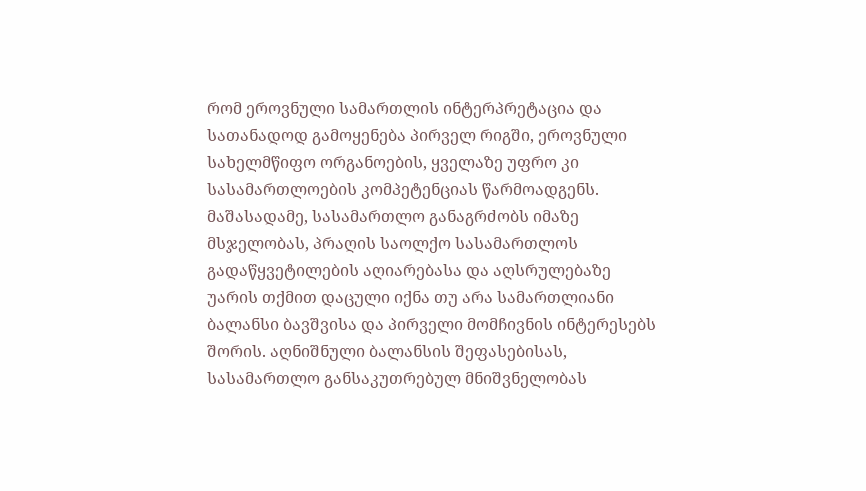რომ ეროვნული სამართლის ინტერპრეტაცია და სათანადოდ გამოყენება პირველ რიგში, ეროვნული სახელმწიფო ორგანოების, ყველაზე უფრო კი სასამართლოების კომპეტენციას წარმოადგენს. მაშასადამე, სასამართლო განაგრძობს იმაზე მსჯელობას, პრაღის საოლქო სასამართლოს გადაწყვეტილების აღიარებასა და აღსრულებაზე უარის თქმით დაცული იქნა თუ არა სამართლიანი ბალანსი ბავშვისა და პირველი მომჩივნის ინტერესებს შორის. აღნიშნული ბალანსის შეფასებისას, სასამართლო განსაკუთრებულ მნიშვნელობას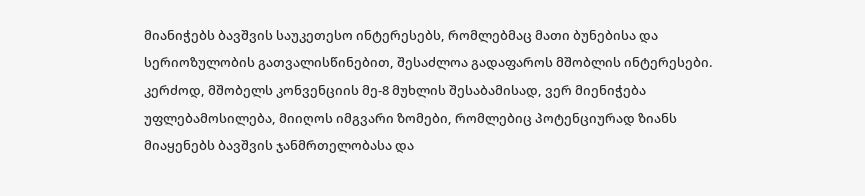მიანიჭებს ბავშვის საუკეთესო ინტერესებს, რომლებმაც მათი ბუნებისა და სერიოზულობის გათვალისწინებით, შესაძლოა გადაფაროს მშობლის ინტერესები.
კერძოდ, მშობელს კონვენციის მე-8 მუხლის შესაბამისად, ვერ მიენიჭება უფლებამოსილება, მიიღოს იმგვარი ზომები, რომლებიც პოტენციურად ზიანს მიაყენებს ბავშვის ჯანმრთელობასა და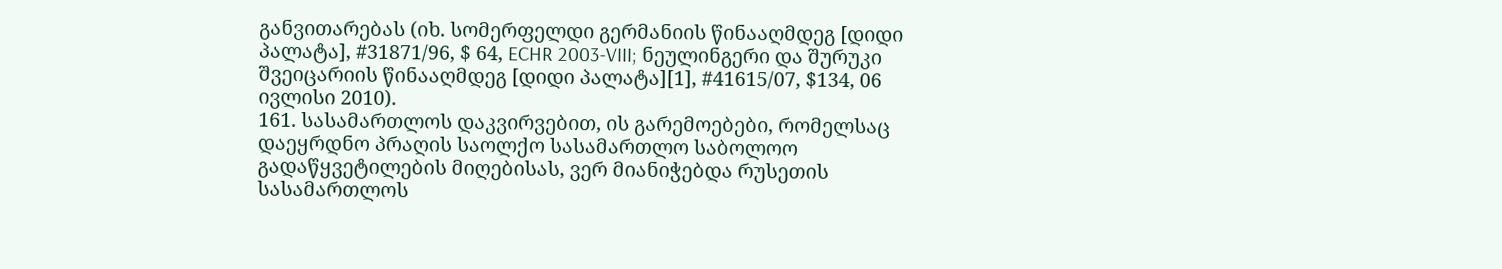განვითარებას (იხ. სომერფელდი გერმანიის წინააღმდეგ [დიდი პალატა], #31871/96, $ 64, ECHR 2003-VIII; ნეულინგერი და შურუკი შვეიცარიის წინააღმდეგ [დიდი პალატა][1], #41615/07, $134, 06 ივლისი 2010).
161. სასამართლოს დაკვირვებით, ის გარემოებები, რომელსაც დაეყრდნო პრაღის საოლქო სასამართლო საბოლოო გადაწყვეტილების მიღებისას, ვერ მიანიჭებდა რუსეთის სასამართლოს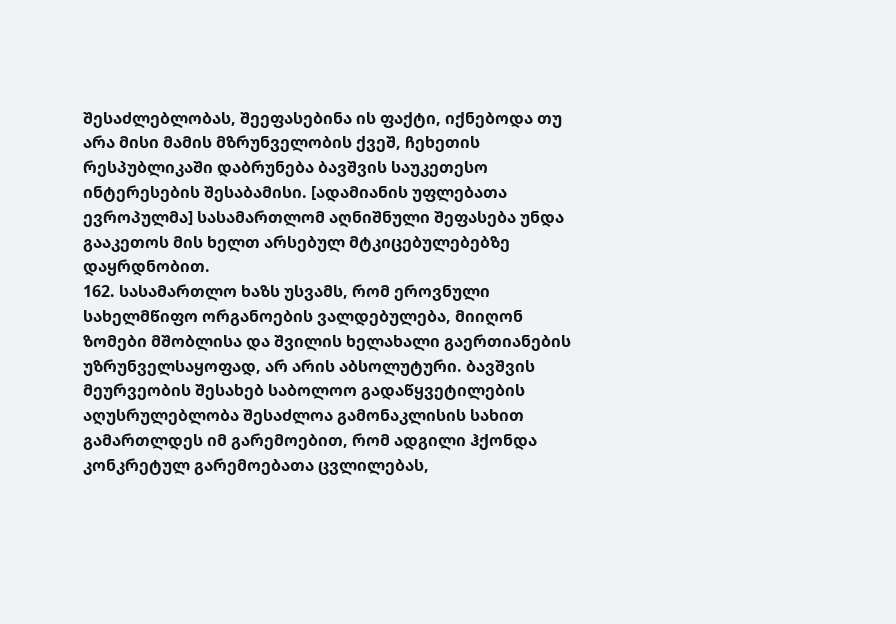შესაძლებლობას, შეეფასებინა ის ფაქტი, იქნებოდა თუ არა მისი მამის მზრუნველობის ქვეშ, ჩეხეთის რესპუბლიკაში დაბრუნება ბავშვის საუკეთესო ინტერესების შესაბამისი. [ადამიანის უფლებათა ევროპულმა] სასამართლომ აღნიშნული შეფასება უნდა გააკეთოს მის ხელთ არსებულ მტკიცებულებებზე დაყრდნობით.
162. სასამართლო ხაზს უსვამს, რომ ეროვნული სახელმწიფო ორგანოების ვალდებულება, მიიღონ ზომები მშობლისა და შვილის ხელახალი გაერთიანების უზრუნველსაყოფად, არ არის აბსოლუტური. ბავშვის მეურვეობის შესახებ საბოლოო გადაწყვეტილების აღუსრულებლობა შესაძლოა გამონაკლისის სახით გამართლდეს იმ გარემოებით, რომ ადგილი ჰქონდა კონკრეტულ გარემოებათა ცვლილებას,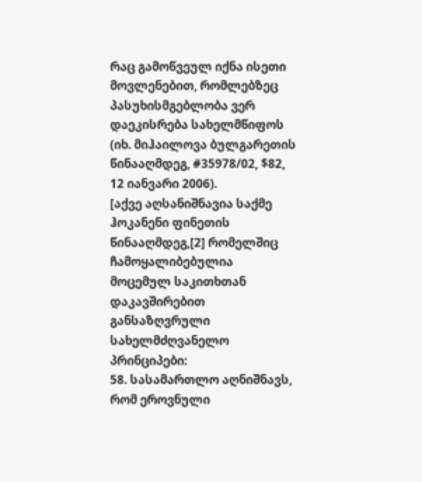რაც გამოწვეულ იქნა ისეთი მოვლენებით, რომლებზეც პასუხისმგებლობა ვერ დაეკისრება სახელმწიფოს (იხ. მიჰაილოვა ბულგარეთის წინააღმდეგ, #35978/02, $82, 12 იანვარი 2006).
[აქვე აღსანიშნავია საქმე ჰოკანენი ფინეთის წინააღმდეგ,[2] რომელშიც ჩამოყალიბებულია მოცემულ საკითხთან დაკავშირებით განსაზღვრული სახელმძღვანელო პრინციპები:
58. სასამართლო აღნიშნავს, რომ ეროვნული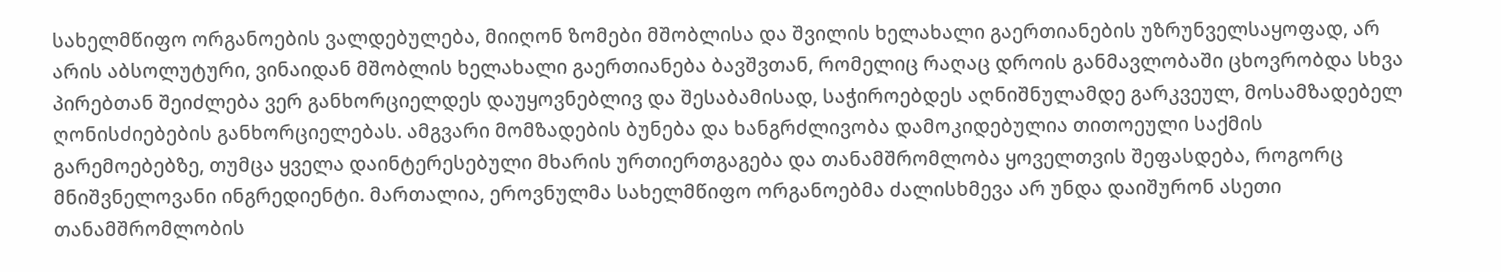სახელმწიფო ორგანოების ვალდებულება, მიიღონ ზომები მშობლისა და შვილის ხელახალი გაერთიანების უზრუნველსაყოფად, არ არის აბსოლუტური, ვინაიდან მშობლის ხელახალი გაერთიანება ბავშვთან, რომელიც რაღაც დროის განმავლობაში ცხოვრობდა სხვა პირებთან შეიძლება ვერ განხორციელდეს დაუყოვნებლივ და შესაბამისად, საჭიროებდეს აღნიშნულამდე გარკვეულ, მოსამზადებელ ღონისძიებების განხორციელებას. ამგვარი მომზადების ბუნება და ხანგრძლივობა დამოკიდებულია თითოეული საქმის გარემოებებზე, თუმცა ყველა დაინტერესებული მხარის ურთიერთგაგება და თანამშრომლობა ყოველთვის შეფასდება, როგორც მნიშვნელოვანი ინგრედიენტი. მართალია, ეროვნულმა სახელმწიფო ორგანოებმა ძალისხმევა არ უნდა დაიშურონ ასეთი თანამშრომლობის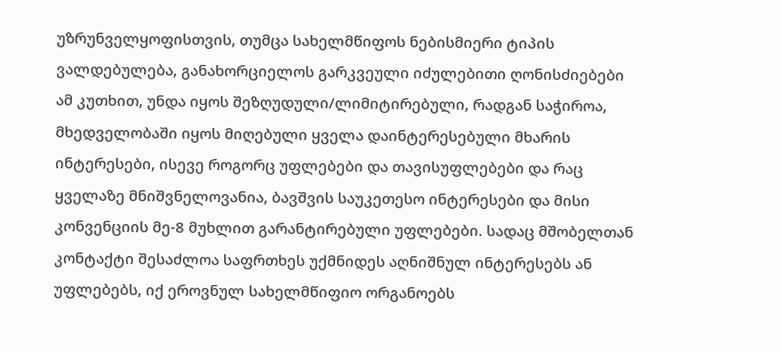უზრუნველყოფისთვის, თუმცა სახელმწიფოს ნებისმიერი ტიპის ვალდებულება, განახორციელოს გარკვეული იძულებითი ღონისძიებები ამ კუთხით, უნდა იყოს შეზღუდული/ლიმიტირებული, რადგან საჭიროა, მხედველობაში იყოს მიღებული ყველა დაინტერესებული მხარის ინტერესები, ისევე როგორც უფლებები და თავისუფლებები და რაც ყველაზე მნიშვნელოვანია, ბავშვის საუკეთესო ინტერესები და მისი კონვენციის მე-8 მუხლით გარანტირებული უფლებები. სადაც მშობელთან კონტაქტი შესაძლოა საფრთხეს უქმნიდეს აღნიშნულ ინტერესებს ან უფლებებს, იქ ეროვნულ სახელმწიფიო ორგანოებს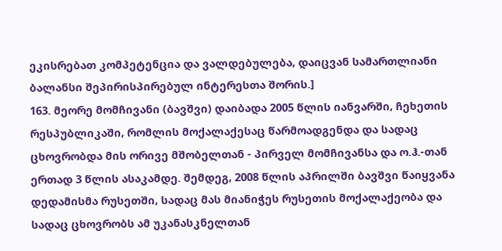ეკისრებათ კომპეტენცია და ვალდებულება, დაიცვან სამართლიანი ბალანსი შეპირისპირებულ ინტერესთა შორის.]
163. მეორე მომჩივანი (ბავშვი) დაიბადა 2005 წლის იანვარში, ჩეხეთის რესპუბლიკაში, რომლის მოქალაქესაც წარმოადგენდა და სადაც ცხოვრობდა მის ორივე მშობელთან - პირველ მომჩივანსა და ო.ჰ.-თან ერთად 3 წლის ასაკამდე. შემდეგ, 2008 წლის აპრილში ბავშვი წაიყვანა დედამისმა რუსეთში, სადაც მას მიანიჭეს რუსეთის მოქალაქეობა და სადაც ცხოვრობს ამ უკანასკნელთან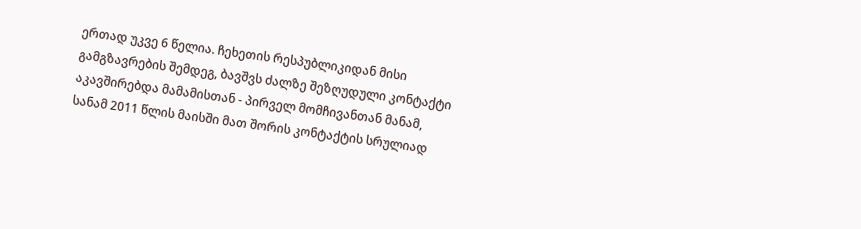ერთად უკვე 6 წელია. ჩეხეთის რესპუბლიკიდან მისი გამგზავრების შემდეგ, ბავშვს ძალზე შეზღუდული კონტაქტი აკავშირებდა მამამისთან - პირველ მომჩივანთან მანამ, სანამ 2011 წლის მაისში მათ შორის კონტაქტის სრულიად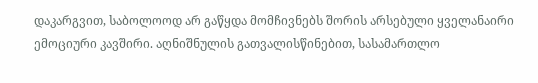დაკარგვით, საბოლოოდ არ გაწყდა მომჩივნებს შორის არსებული ყველანაირი ემოციური კავშირი. აღნიშნულის გათვალისწინებით, სასამართლო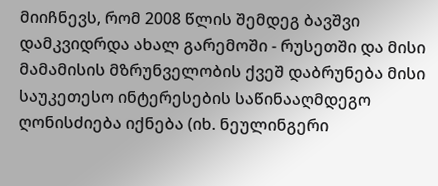მიიჩნევს, რომ 2008 წლის შემდეგ ბავშვი დამკვიდრდა ახალ გარემოში - რუსეთში და მისი მამამისის მზრუნველობის ქვეშ დაბრუნება მისი საუკეთესო ინტერესების საწინააღმდეგო ღონისძიება იქნება (იხ. ნეულინგერი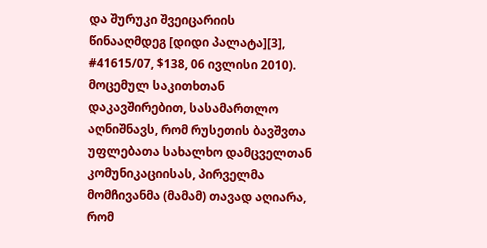და შურუკი შვეიცარიის წინააღმდეგ [დიდი პალატა][3], #41615/07, $138, 06 ივლისი 2010). მოცემულ საკითხთან დაკავშირებით, სასამართლო აღნიშნავს, რომ რუსეთის ბავშვთა უფლებათა სახალხო დამცველთან კომუნიკაციისას, პირველმა მომჩივანმა (მამამ) თავად აღიარა, რომ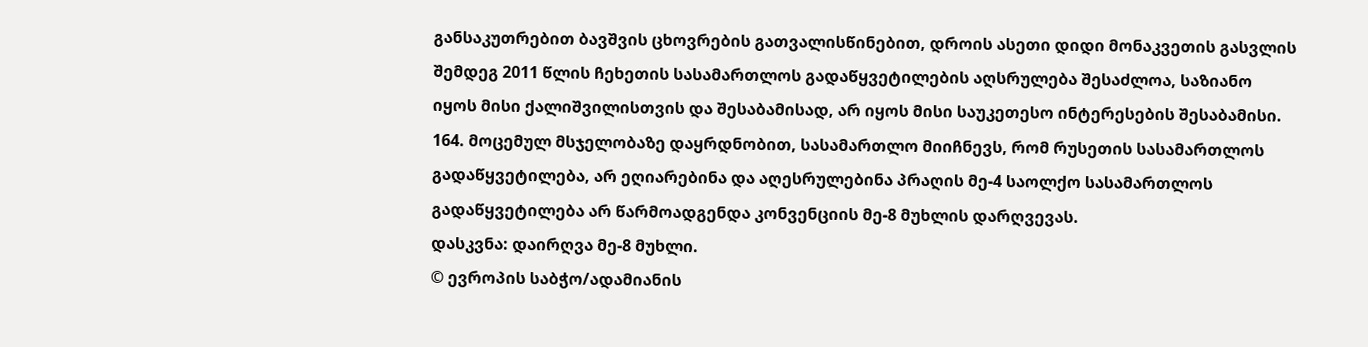განსაკუთრებით ბავშვის ცხოვრების გათვალისწინებით, დროის ასეთი დიდი მონაკვეთის გასვლის შემდეგ 2011 წლის ჩეხეთის სასამართლოს გადაწყვეტილების აღსრულება შესაძლოა, საზიანო იყოს მისი ქალიშვილისთვის და შესაბამისად, არ იყოს მისი საუკეთესო ინტერესების შესაბამისი.
164. მოცემულ მსჯელობაზე დაყრდნობით, სასამართლო მიიჩნევს, რომ რუსეთის სასამართლოს გადაწყვეტილება, არ ეღიარებინა და აღესრულებინა პრაღის მე-4 საოლქო სასამართლოს გადაწყვეტილება არ წარმოადგენდა კონვენციის მე-8 მუხლის დარღვევას.
დასკვნა: დაირღვა მე-8 მუხლი.
© ევროპის საბჭო/ადამიანის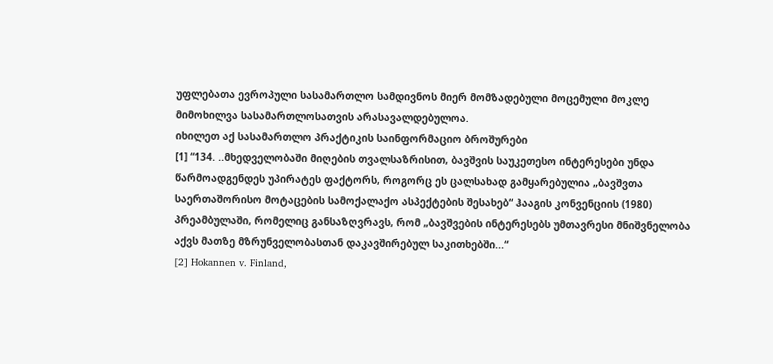უფლებათა ევროპული სასამართლო სამდივნოს მიერ მომზადებული მოცემული მოკლე მიმოხილვა სასამართლოსათვის არასავალდებულოა.
იხილეთ აქ სასამართლო პრაქტიკის საინფორმაციო ბროშურები
[1] “134. ..მხედველობაში მიღების თვალსაზრისით, ბავშვის საუკეთესო ინტერესები უნდა წარმოადგენდეს უპირატეს ფაქტორს, როგორც ეს ცალსახად გამყარებულია „ბავშვთა საერთაშორისო მოტაცების სამოქალაქო ასპექტების შესახებ“ ჰააგის კონვენციის (1980) პრეამბულაში, რომელიც განსაზღვრავს, რომ „ბავშვების ინტერესებს უმთავრესი მნიშვნელობა აქვს მათზე მზრუნველობასთან დაკავშირებულ საკითხებში...“
[2] Hokannen v. Finland,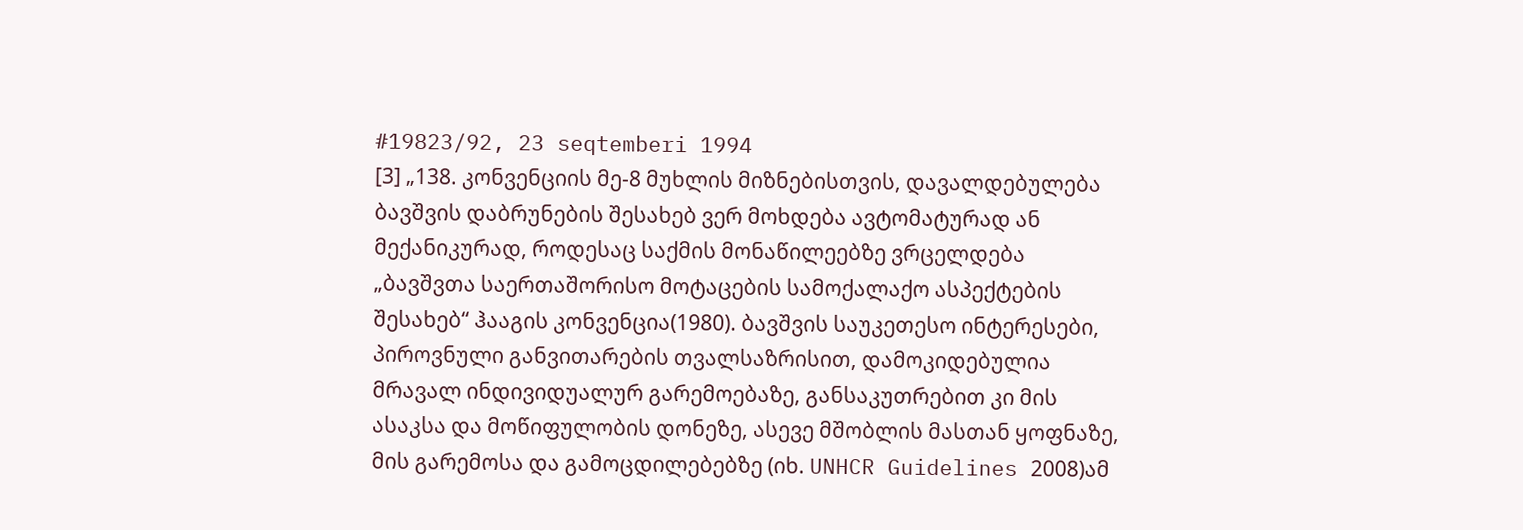#19823/92, 23 seqtemberi 1994
[3] „138. კონვენციის მე-8 მუხლის მიზნებისთვის, დავალდებულება ბავშვის დაბრუნების შესახებ ვერ მოხდება ავტომატურად ან მექანიკურად, როდესაც საქმის მონაწილეებზე ვრცელდება „ბავშვთა საერთაშორისო მოტაცების სამოქალაქო ასპექტების შესახებ“ ჰააგის კონვენცია(1980). ბავშვის საუკეთესო ინტერესები, პიროვნული განვითარების თვალსაზრისით, დამოკიდებულია მრავალ ინდივიდუალურ გარემოებაზე, განსაკუთრებით კი მის ასაკსა და მოწიფულობის დონეზე, ასევე მშობლის მასთან ყოფნაზე, მის გარემოსა და გამოცდილებებზე (იხ. UNHCR Guidelines 2008)ამ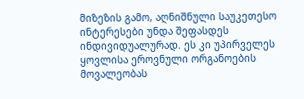მიზეზის გამო, აღნიშნული საუკეთესო ინტერესები უნდა შეფასდეს ინდივიდუალურად. ეს კი უპირველეს ყოვლისა ეროვნული ორგანოების მოვალეობას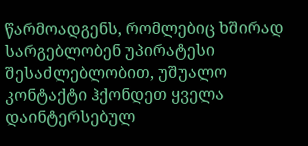წარმოადგენს, რომლებიც ხშირად სარგებლობენ უპირატესი შესაძლებლობით, უშუალო კონტაქტი ჰქონდეთ ყველა დაინტერსებულ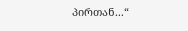პირთან...“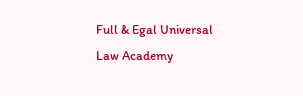Full & Egal Universal Law Academy